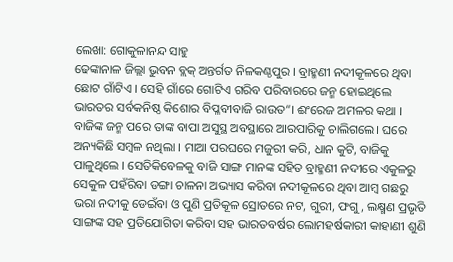ଲେଖା: ଗୋକୁଳାନନ୍ଦ ସାହୁ
ଢେଙ୍କାନାଳ ଜିଲ୍ଲା ଭୁବନ ବ୍ଲକ୍ ଅନ୍ତର୍ଗତ ନିଳକଣ୍ଠପୁର । ବ୍ରାହ୍ମଣୀ ନଦୀକୂଳରେ ଥିବା ଛୋଟ ଗାଁଟିଏ । ସେହି ଗାଁରେ ଗୋଟିଏ ଗରିବ ପରିବାରରେ ଜନ୍ମ ହୋଇଥିଲେ ଭାରତର ସର୍ବକନିଷ୍ଠ କିଶୋର ବିପ୍ଳବୀବାଜି ରାଉତ“। ଈଂରେଜ ଅମଳର କଥା । ବାଜିଙ୍କ ଜନ୍ମ ପରେ ତାଙ୍କ ବାପା ଅସୁସ୍ଥ ଅବସ୍ଥାରେ ଆରପାରିକୁ ଚାଲିଗଲେ। ଘରେ ଅନ୍ୟକିଛି ସମ୍ବଳ ନଥିଲା । ମାଆ ପରଘରେ ମଜୁରୀ କରି, ଧାନ କୁଟି, ବାଜିକୁ ପାଳୁଥିଲେ । ସେତିକିବେଳକୁ ବାଜି ସାଙ୍ଗ ମାନଙ୍କ ସହିତ ବ୍ରାହ୍ମଣୀ ନଦୀରେ ଏକୁଳରୁ ସେକୁଳ ପହଁରିବା ଡଙ୍ଗା ଚାଳନା ଅଭ୍ୟାସ କରିବା ନଦୀକୂଳରେ ଥିବା ଆମ୍ବ ଗଛରୁ ଭରା ନଦୀକୁ ଡେଇଁବା ଓ ପୁଣି ପ୍ରତିକୂଳ ସ୍ରୋତରେ ନଟ, ଗୁରୀ, ଫଗୁ, ଲକ୍ଷ୍ମଣ ପ୍ରଭୃତି ସାଙ୍ଗଙ୍କ ସହ ପ୍ରତିଯୋଗିତା କରିବା ସହ ଭାରତବର୍ଷର ଲୋମହର୍ଷକାରୀ କାହାଣୀ ଶୁଣି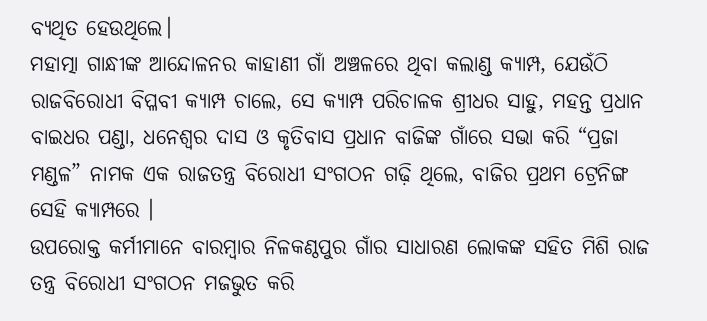ବ୍ୟଥିତ ହେଉଥିଲେ।
ମହାତ୍ମା ଗାନ୍ଧୀଙ୍କ ଆନ୍ଦୋଳନର କାହାଣୀ ଗାଁ ଅଞ୍ଚଳରେ ଥିବା କଲାଣ୍ଡ କ୍ୟାମ୍ପ, ଯେଉଁଠି ରାଜବିରୋଧୀ ବିପ୍ଳବୀ କ୍ୟାମ୍ପ ଚାଲେ, ସେ କ୍ୟାମ୍ପ ପରିଚାଳକ ଶ୍ରୀଧର ସାହୁ, ମହନ୍ତ ପ୍ରଧାନ ବାଇଧର ପଣ୍ଡା, ଧନେଶ୍ଵର ଦାସ ଓ କୃତିବାସ ପ୍ରଧାନ ବାଜିଙ୍କ ଗାଁରେ ସଭା କରି “ପ୍ରଜା ମଣ୍ଡଳ” ନାମକ ଏକ ରାଜତନ୍ତ୍ର ବିରୋଧୀ ସଂଗଠନ ଗଢ଼ି ଥିଲେ, ବାଜିର ପ୍ରଥମ ଟ୍ରେନିଙ୍ଗ ସେହି କ୍ୟାମ୍ପରେ ।
ଉପରୋକ୍ତ କର୍ମୀମାନେ ବାରମ୍ବାର ନିଳକଣ୍ଠପୁର ଗାଁର ସାଧାରଣ ଲୋକଙ୍କ ସହିତ ମିଶି ରାଜ ତନ୍ତ୍ର ବିରୋଧୀ ସଂଗଠନ ମଜଭୁତ କରି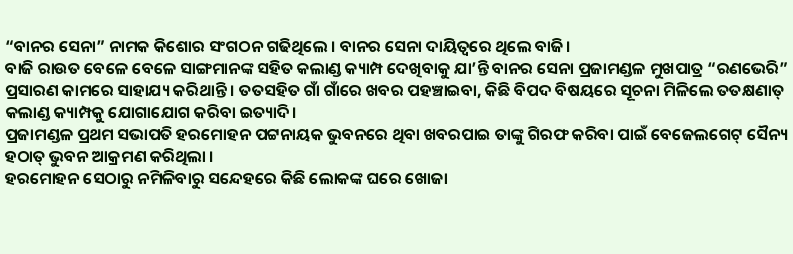“ବାନର ସେନା” ନାମକ କିଶୋର ସଂଗଠନ ଗଢିଥିଲେ । ବାନର ସେନା ଦାୟିତ୍ୱରେ ଥିଲେ ବାଜି।
ବାଜି ରାଉତ ବେଳେ ବେଳେ ସାଙ୍ଗମାନଙ୍କ ସହିତ କଲାଣ୍ଡ କ୍ୟାମ୍ପ ଦେଖିବାକୁ ଯା’ନ୍ତି ବାନର ସେନା ପ୍ରଜାମଣ୍ଡଳ ମୁଖପାତ୍ର “ରଣଭେରି” ପ୍ରସାରଣ କାମରେ ସାହାଯ୍ୟ କରିଥାନ୍ତି । ତତସହିତ ଗାଁ ଗାଁରେ ଖବର ପହଞ୍ଚାଇବା, କିଛି ବିପଦ ବିଷୟରେ ସୂଚନା ମିଳିଲେ ତତକ୍ଷଣାତ୍ କଲାଣ୍ଡ କ୍ୟାମ୍ପକୁ ଯୋଗାଯୋଗ କରିବା ଇତ୍ୟାଦି।
ପ୍ରଜାମଣ୍ଡଳ ପ୍ରଥମ ସଭାପତି ହରମୋହନ ପଟ୍ଟନାୟକ ଭୁବନରେ ଥିବା ଖବରପାଇ ତାଙ୍କୁ ଗିରଫ କରିବା ପାଇଁ ବେଜେଲଗେଟ୍ ସୈନ୍ୟ ହଠାତ୍ ଭୁବନ ଆକ୍ରମଣ କରିଥିଲା ।
ହରମୋହନ ସେଠାରୁ ନମିଳିବାରୁ ସନ୍ଦେହରେ କିଛି ଲୋକଙ୍କ ଘରେ ଖୋଜା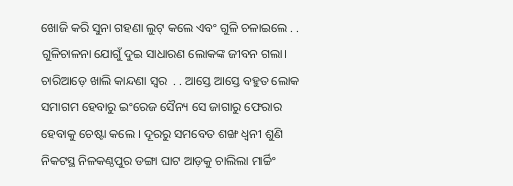ଖୋଜି କରି ସୁନା ଗହଣା ଲୁଟ୍ କଲେ ଏବଂ ଗୁଳି ଚଳାଇଲେ . . ଗୁଳିଚାଳନା ଯୋଗୁଁ ଦୁଇ ସାଧାରଣ ଲୋକଙ୍କ ଜୀବନ ଗଲା। ଚାରିଆଡ଼େ ଖାଲି କାନ୍ଦଣା ସ୍ୱର  . . ଆସ୍ତେ ଆସ୍ତେ ବହୁତ ଲୋକ ସମାଗମ ହେବାରୁ ଇଂରେଜ ସୈନ୍ୟ ସେ ଜାଗାରୁ ଫେରାର ହେବାକୁ ଚେଷ୍ଟା କଲେ । ଦୂରରୁ ସମବେତ ଶଙ୍ଖ ଧ୍ଵନୀ ଶୁଣି ନିକଟସ୍ଥ ନିଳକଣ୍ଠପୁର ଡଙ୍ଗା ଘାଟ ଆଡ଼କୁ ଚାଲିଲା ମାର୍ଚ୍ଚିଂ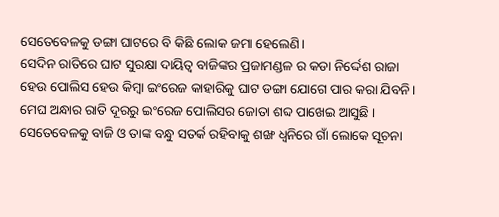ସେତେବେଳକୁ ଡଙ୍ଗା ଘାଟରେ ବି କିଛି ଲୋକ ଜମା ହେଲେଣି।
ସେଦିନ ରାତିରେ ଘାଟ ସୁରକ୍ଷା ଦାୟିତ୍ବ ବାଜିଙ୍କର ପ୍ରଜାମଣ୍ଡଳ ର କଡା ନିର୍ଦ୍ଦେଶ ରାଜା ହେଉ ପୋଲିସ ହେଉ କିମ୍ବା ଇଂରେଜ କାହାରିକୁ ଘାଟ ଡଙ୍ଗା ଯୋଗେ ପାର କରା ଯିବନି।
ମେଘ ଅନ୍ଧାର ରାତି ଦୂରରୁ ଇଂରେଜ ପୋଲିସର ଜୋତା ଶବ୍ଦ ପାଖେଇ ଆସୁଛି । ସେତେବେଳକୁ ବାଜି ଓ ତାଙ୍କ ବନ୍ଧୁ ସତର୍କ ରହିବାକୁ ଶଙ୍ଖ ଧ୍ବନିରେ ଗାଁ ଲୋକେ ସୂଚନା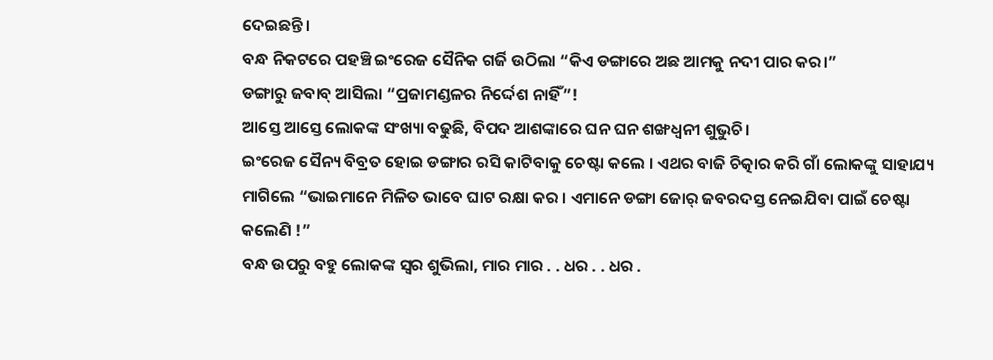ଦେଇଛନ୍ତି ।
ବନ୍ଧ ନିକଟରେ ପହଞ୍ଚି ଇଂରେଜ ସୈନିକ ଗର୍ଜି ଉଠିଲା “କିଏ ଡଙ୍ଗାରେ ଅଛ ଆମକୁ ନଦୀ ପାର କର।”
ଡଙ୍ଗାରୁ ଜବାବ୍ ଆସିଲା “ପ୍ରଜାମଣ୍ଡଳର ନିର୍ଦ୍ଦେଶ ନାହିଁ”!
ଆସ୍ତେ ଆସ୍ତେ ଲୋକଙ୍କ ସଂଖ୍ୟା ବଢୁଛି, ବିପଦ ଆଶଙ୍କାରେ ଘନ ଘନ ଶଙ୍ଖଧ୍ଵନୀ ଶୁଭୁଚି।
ଇଂରେଜ ସୈନ୍ୟ ବିବ୍ରତ ହୋଇ ଡଙ୍ଗାର ରସି କାଟିବାକୁ ଚେଷ୍ଟା କଲେ । ଏଥର ବାଜି ଚିତ୍କାର କରି ଗାଁ ଲୋକଙ୍କୁ ସାହାଯ୍ୟ ମାଗିଲେ “ଭାଇମାନେ ମିଳିତ ଭାବେ ଘାଟ ରକ୍ଷା କର । ଏମାନେ ଡଙ୍ଗା ଜୋର୍ ଜବରଦସ୍ତ ନେଇଯିବା ପାଇଁ ଚେଷ୍ଟା କଲେଣି !”
ବନ୍ଧ ଉପରୁ ବହୁ ଲୋକଙ୍କ ସ୍ୱର ଶୁଭିଲା, ମାର ମାର . . ଧର . . ଧର .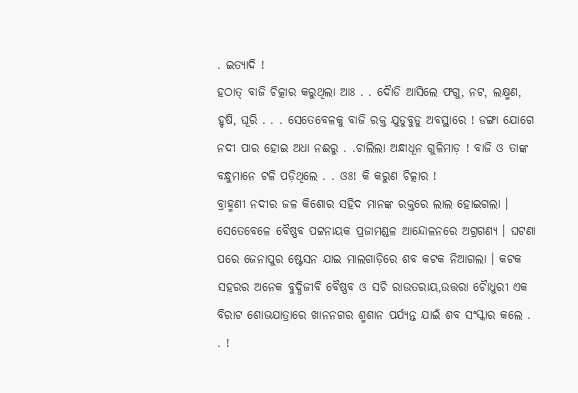. ଇତ୍ୟାଦି !
ହଠାତ୍ ବାଜି ଚିତ୍କାର କରୁଥିଲା ଆଃ . . ଦୋୖଡି ଆସିଲେ ଫଗୁ, ନଟ, ଲକ୍ଷ୍ମଣ, ହୃଷି, ଘୂରି . . . ସେତେବେଳକୁ ବାଜି ରକ୍ତ ଯୁଡୁବୁଡୁ ଅବସ୍ଥାରେ ! ଡଙ୍ଗା ଯୋଗେ ନଦୀ ପାର ହୋଇ ଅଧା ନଈରୁ . .ଚାଲିଲା ଅନ୍ଧାଧୂନ ଗୁଳିମାଡ଼ ! ବାଜି ଓ ତାଙ୍କ ବନ୍ଧୁମାନେ ଟଳି ପଡ଼ିଥିଲେ . . ଓଃ! କି କରୁଣ ଚିତ୍କାର !
ବ୍ରାହ୍ମଣୀ ନଦୀର ଜଳ କିଶୋର ସହିଦ ମାନଙ୍କ ରକ୍ତରେ ଲାଲ ହୋଇଗଲା । ସେତେବେଳେ ବୈଷ୍ଣବ ପଟ୍ଟନାୟକ ପ୍ରଜାମଣ୍ଡଳ ଆନ୍ଦୋଳନରେ ଅଗ୍ରଗଣ୍ୟ । ଘଟଣା ପରେ ଜେନାପୁର ଷ୍ଟେସନ ଯାଇ ମାଲଗାଡ଼ିରେ ଶବ କଟକ ନିଆଗଲା । କଟକ ସହରର ଅନେକ ବୁଦ୍ଧିଜୀବି ବୈଷ୍ଣବ ଓ ସଚି ରାଉତରାୟ,ଉତ୍ତରା ଚୋୖଧୁରୀ ଏକ ବିରାଟ ଶୋଭଯାତ୍ରାରେ ଖାନନଗର ଶ୍ମଶାନ ପର୍ଯ୍ୟନ୍ତ ଯାଇଁ ଶବ ସଂସ୍କାର କଲେ . . !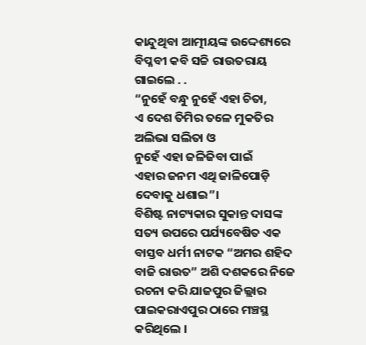କାନ୍ଦୁଥିବା ଆତ୍ମୀୟଙ୍କ ଉଦ୍ଦେଶ୍ୟରେ ବିପ୍ଳବୀ କବି ସଚ୍ଚି ରାଉତରାୟ ଗାଇଲେ . .
“ନୁହେଁ ବନ୍ଧୁ ନୁହେଁ ଏହା ଚିତା,
ଏ ଦେଶ ତିମିର ତଳେ ମୁକତିର ଅଲିଭା ସଲିତା ଓ
ନୁହେଁ ଏହା ଜଳିଜିବା ପାଇଁ
ଏହାର ଜନମ ଏଥି ଜାଳିପୋଡ଼ି ଦେବାକୁ ଧଶାଇ”।
ବିଶିଷ୍ଟ ନାଟ୍ୟକାର ସୁକାନ୍ତ ଦାସଙ୍କ ସତ୍ୟ ଉପରେ ପର୍ଯ୍ୟବେଷିତ ଏକ ବାସ୍ତବ ଧର୍ମୀ ନାଟକ “ଅମର ଶହିଦ ବାଜି ରାଉତ” ଅଶି ଦଶକରେ ନିଜେ ରଚନା କରି ଯାଜପୁର ଜିଲ୍ଲାର ପାଇକରାଏପୁର ଠାରେ ମଞ୍ଚସ୍ଥ କରିଥିଲେ ।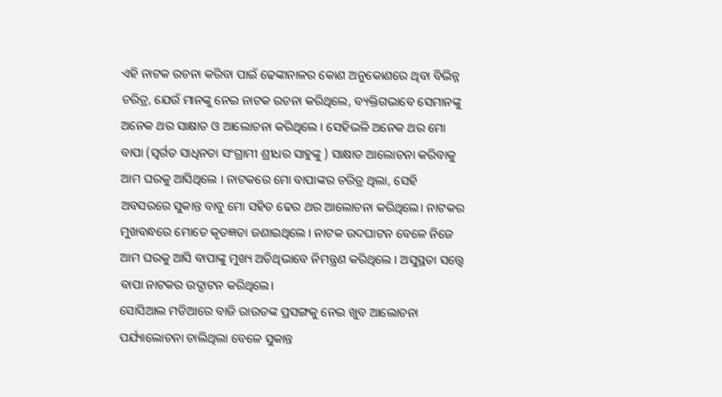ଏହି ନାଟକ ରଚନା କରିବା ପାଇଁ ଢେଙ୍କାନାଳର କୋଣ ଅନୁକୋଣରେ ଥିବା ବିଭିନ୍ନ ଚରିତ୍ର, ଯେଉଁ ମାନଙ୍କୁ ନେଇ ନାଟକ ରଚନା କରିଥିଲେ, ବ୍ୟକ୍ତିଗଭାବେ ସେମାନଙ୍କୁ ଅନେକ ଥର ସାକ୍ଷାତ ଓ ଆଲୋଚନା କରିଥିଲେ । ସେହିଭଳି ଅନେକ ଥର ମୋ ବାପା (ସ୍ବର୍ଗତ ସାଧିନତା ସଂଗ୍ରାମୀ ଶ୍ରୀଧର ସାହୁଙ୍କୁ ) ସାକ୍ଷାତ ଆଲୋଚନା କରିବାକୁ ଆମ ଘରକୁ ଆସିଥିଲେ । ନାଟକରେ ମୋ ବାପାଙ୍କର ଚରିତ୍ର ଥିଲା, ସେହି ଅବସରରେ ସୁକାନ୍ତ ବାବୁ ମୋ ସହିତ ଢେର ଥର ଆଲୋଚନା କରିଥିଲେ। ନାଟକର ମୁଖବନ୍ଧରେ ମୋତେ କୃତଜ୍ଞତା ଜଣାଇଥିଲେ । ନାଟକ ଉଦଘାଟନ ବେଳେ ନିଜେ ଆମ ଘରକୁ ଆସି ବାପାଙ୍କୁ ମୁଖ୍ୟ ଅତିଥିଭାବେ ନିମନ୍ତ୍ରଣ କରିଥିଲେ । ଅସୁସ୍ଥତା ସତ୍ତ୍ଵେ ବାପା ନାଟକର ଉଦ୍ଘାଟନ କରିଥିଲେ।
ସୋସିଆଲ ମଡିଆରେ ବାଜି ରାଉତଙ୍କ ପ୍ରସଙ୍ଗକୁ ନେଇ ଖୁବ ଆଲୋଚନା ପର୍ଯ୍ୟାଲୋଚନା ଚାଲିଥିଲା ବେଳେ ସୁକାନ୍ତ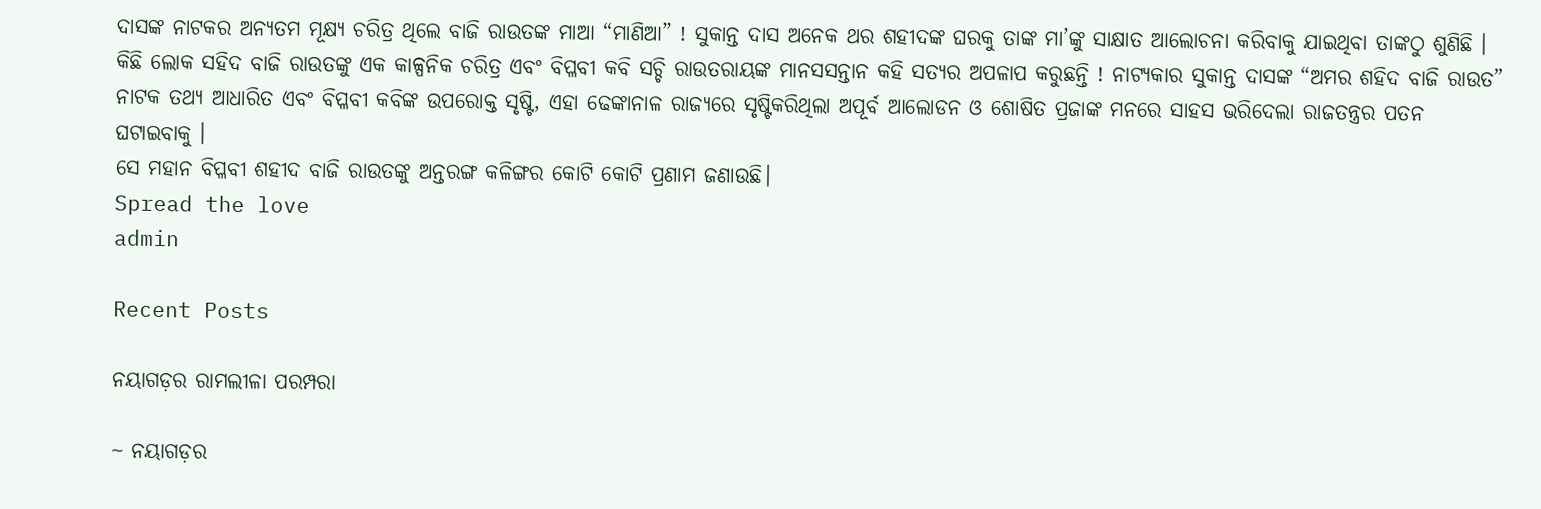ଦାସଙ୍କ ନାଟକର ଅନ୍ୟତମ ମୂକ୍ଷ୍ୟ ଚରିତ୍ର ଥିଲେ ବାଜି ରାଉତଙ୍କ ମାଆ “ମାଣିଆ” ! ସୁକାନ୍ତ ଦାସ ଅନେକ ଥର ଶହୀଦଙ୍କ ଘରକୁ ତାଙ୍କ ମା’ଙ୍କୁ ସାକ୍ଷାତ ଆଲୋଚନା କରିବାକୁ ଯାଇଥିବା ତାଙ୍କଠୁ ଶୁଣିଛି ।
କିଛି ଲୋକ ସହିଦ ବାଜି ରାଉତଙ୍କୁ ଏକ କାଳ୍ପନିକ ଚରିତ୍ର ଏବଂ ବିପ୍ଳବୀ କବି ସଚ୍ଚି ରାଉତରାୟଙ୍କ ମାନସସନ୍ତାନ କହି ସତ୍ୟର ଅପଳାପ କରୁଛନ୍ତି ! ନାଟ୍ୟକାର ସୁକାନ୍ତ ଦାସଙ୍କ “ଅମର ଶହିଦ ବାଜି ରାଉତ” ନାଟକ ତଥ୍ୟ ଆଧାରିତ ଏବଂ ବିପ୍ଳବୀ କବିଙ୍କ ଉପରୋକ୍ତ ସୃଷ୍ଟି, ଏହା ଢେଙ୍କାନାଳ ରାଜ୍ୟରେ ସୃଷ୍ଟିକରିଥିଲା ଅପୂର୍ବ ଆଲୋଡନ ଓ ଶୋଷିତ ପ୍ରଜାଙ୍କ ମନରେ ସାହସ ଭରିଦେଲା ରାଜତନ୍ତ୍ରର ପତନ ଘଟାଇବାକୁ ।
ସେ ମହାନ ବିପ୍ଳବୀ ଶହୀଦ ବାଜି ରାଉତଙ୍କୁ ଅନ୍ତରଙ୍ଗ କଳିଙ୍ଗର କୋଟି କୋଟି ପ୍ରଣାମ ଜଣାଉଛି।
Spread the love
admin

Recent Posts

ନୟାଗଡ଼ର ରାମଲୀଳା ପରମ୍ପରା

~ ନୟାଗଡ଼ର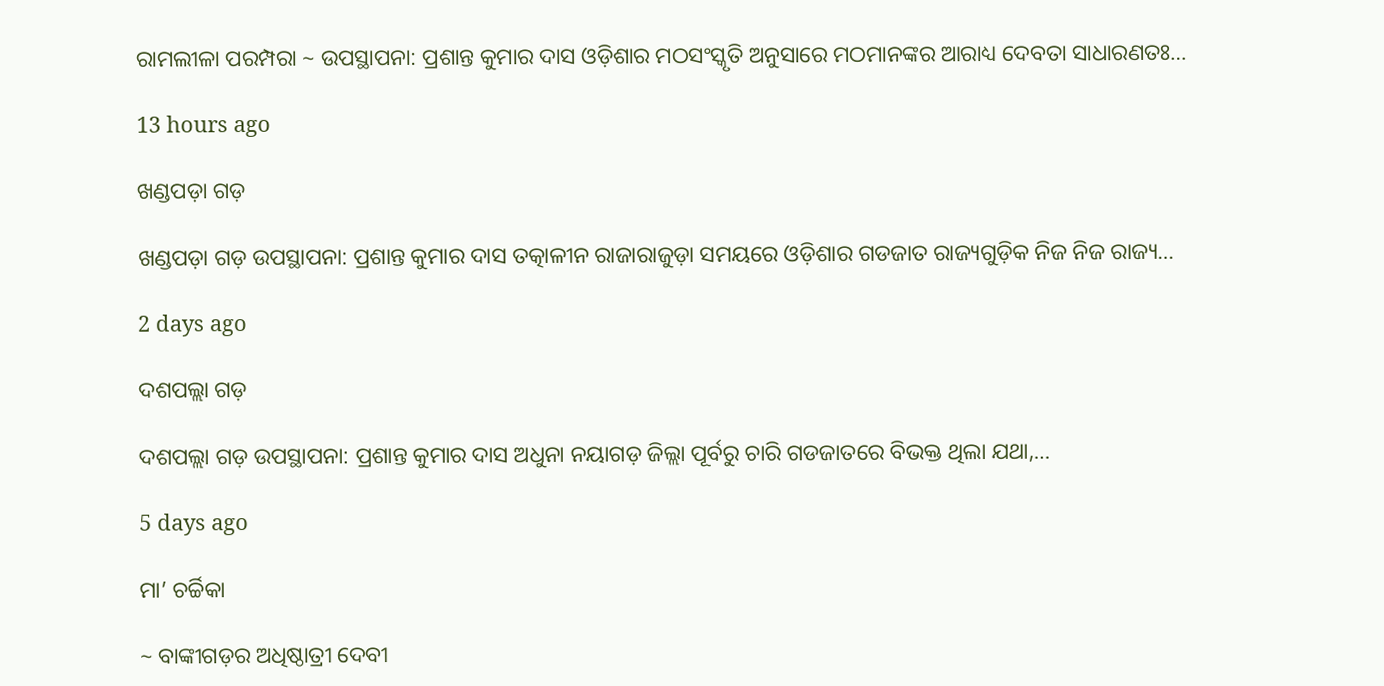ରାମଲୀଳା ପରମ୍ପରା ~ ଉପସ୍ଥାପନା: ପ୍ରଶାନ୍ତ କୁମାର ଦାସ ଓଡ଼ିଶାର ମଠସଂସ୍କୃତି ଅନୁସାରେ ମଠମାନଙ୍କର ଆରାଧ୍ୟ ଦେବତା ସାଧାରଣତଃ…

13 hours ago

ଖଣ୍ଡପଡ଼ା ଗଡ଼

ଖଣ୍ଡପଡ଼ା ଗଡ଼ ଉପସ୍ଥାପନା: ପ୍ରଶାନ୍ତ କୁମାର ଦାସ ତତ୍କାଳୀନ ରାଜାରାଜୁଡ଼ା ସମୟରେ ଓଡ଼ିଶାର ଗଡଜାତ ରାଜ୍ୟଗୁଡ଼ିକ ନିଜ ନିଜ ରାଜ୍ୟ…

2 days ago

ଦଶପଲ୍ଲା ଗଡ଼

ଦଶପଲ୍ଲା ଗଡ଼ ଉପସ୍ଥାପନା: ପ୍ରଶାନ୍ତ କୁମାର ଦାସ ଅଧୁନା ନୟାଗଡ଼ ଜିଲ୍ଲା ପୂର୍ବରୁ ଚାରି ଗଡଜାତରେ ବିଭକ୍ତ ଥିଲା ଯଥା,…

5 days ago

ମା’ ଚର୍ଚ୍ଚିକା

~ ବାଙ୍କୀଗଡ଼ର ଅଧିଷ୍ଠାତ୍ରୀ ଦେବୀ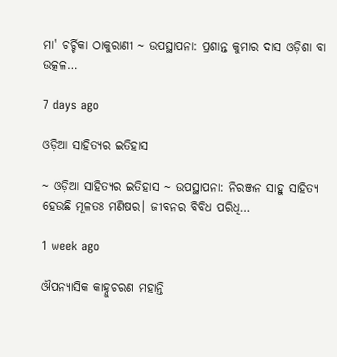ମା' ଚର୍ଚ୍ଚିକା ଠାକୁରାଣୀ ~ ଉପସ୍ଥାପନା: ପ୍ରଶାନ୍ତ କୁମାର ଦାସ ଓଡ଼ିଶା ବା ଉତ୍କଳ…

7 days ago

ଓଡ଼ିଆ ସାହିତ୍ୟର ଇତିହାସ

~ ଓଡ଼ିଆ ସାହିତ୍ୟର ଇତିହାସ ~ ଉପସ୍ଥାପନା: ନିରଞ୍ଜନ ସାହୁ ସାହିତ୍ୟ ହେଉଛି ମୂଳତଃ ମଣିଷର। ଜୀବନର ବିବିଧ ପରିଧି…

1 week ago

ଔପନ୍ୟାସିକ କାହ୍ନୁଚରଣ ମହାନ୍ତି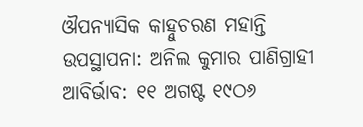ଔପନ୍ୟାସିକ କାହ୍ନୁଚରଣ ମହାନ୍ତି ଉପସ୍ଥାପନା: ଅନିଲ କୁମାର ପାଣିଗ୍ରାହୀ ଆବିର୍ଭାବ: ୧୧ ଅଗଷ୍ଟ ୧୯ଠ୬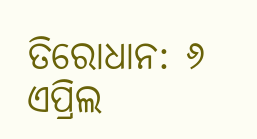ତିରୋଧାନ: ୬ ଏପ୍ରିଲ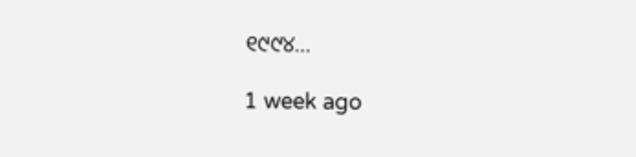୧୯୯୪…

1 week ago